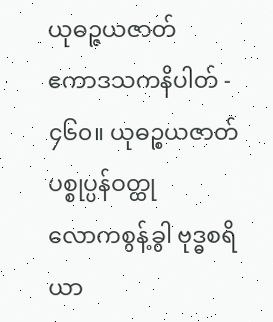ယုဓဉ္ဇယဇာတ်
ဧကာဒသကနိပါတ် - ၄၆၀။ ယုဓဉ္စယဇာတ်
ပစ္စုပ္ပန်ဝတ္ထု
လောကစွန့်ခွါ ဗုဒ္ဓစရိယာ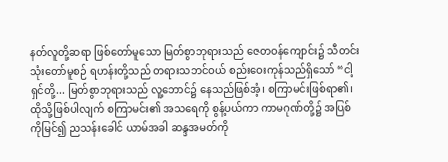နတ်လူတို့ဆရာ ဖြစ်တော်မူသော မြတ်စွာဘုရားသည် ဇေတဝန်ကျောင်း၌ သီတင်းသုံးတော်မူစဉ် ရဟန်းတို့သည် တရားသဘင်ဝယ် စည်းဝေးကုန်သည်ရှိသော် “ငါ့ရှင်တို့... မြတ်စွာဘုရားသည် လူ့ဘောင်၌ နေသည်ဖြစ်အံ့၊ စကြာမင်းဖြစ်ရာ၏၊ ထိုသို့ဖြစ်ပါလျက် စကြာမင်း၏ အသရေကို စွန့်ပယ်ကာ ကာမဂုဏ်တို့၌ အပြစ်ကိုမြင်၍ ညသန်းခေါင် ယာမ်အခါ ဆန္ဒအမတ်ကို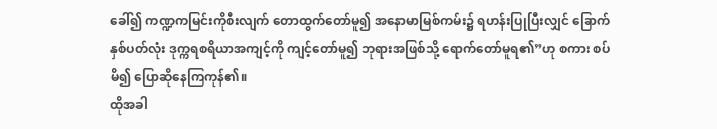ခေါ်၍ ကဏ္ဍကမြင်းကိုစီးလျက် တောထွက်တော်မူ၍ အနောမာမြစ်ကမ်း၌ ရဟန်းပြုပြီးလျှင် ခြောက်နှစ်ပတ်လုံး ဒုက္ကရစရိယာအကျင့်ကို ကျင့်တော်မူ၍ ဘုရားအဖြစ်သို့ ရောက်တော်မူရ၏”ဟု စကား စပ်မိ၍ ပြောဆိုနေကြကုန်၏။
ထိုအခါ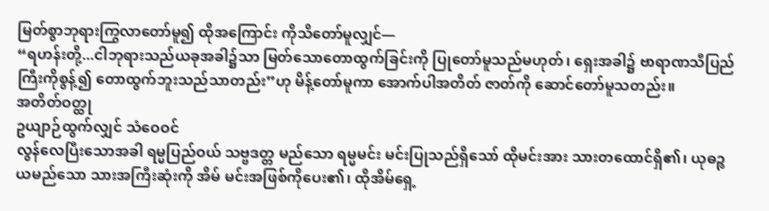မြတ်စွာဘုရားကြွလာတော်မူ၍ ထိုအကြောင်း ကိုသိတော်မူလျှင်—
“ရဟန်းတို့...ငါဘုရားသည်ယခုအခါ၌သာ မြတ်သောတောထွက်ခြင်းကို ပြုတော်မူသည်မဟုတ်၊ ရှေးအခါ၌ ဗာရာဏသီပြည်ကြီးကိုစွန့်၍ တောထွက်ဘူးသည်သာတည်း”ဟု မိန့်တော်မူကာ အောက်ပါအတိတ် ဇာတ်ကို ဆောင်တော်မူသတည်း။
အတိတ်ဝတ္ထု
ဥယျာဉ်ထွက်လျှင် သံဝေဝင်
လွန်လေပြီးသောအခါ ရမ္မပြည်ဝယ် သဗ္ဗဒတ္တ မည်သော ရမ္မမင်း မင်းပြုသည်ရှိသော် ထိုမင်းအား သားတထောင်ရှိ၏၊ ယုဓဉ္စယမည်သော သားအကြီးဆုံးကို အိမ် မင်းအဖြစ်ကိုပေး၏၊ ထိုအိမ်ရှေ့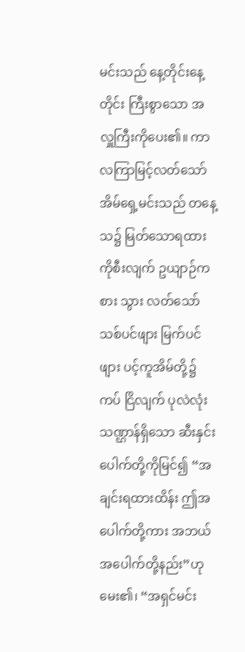မင်းသည် နေ့တိုင်းနေ့တိုင်း ကြီးစွာသော အလှူကြီးကိုပေး၏။ ကာလကြာမြင့်လတ်သော် အိမ်ရှေ့မင်းသည် တနေ့သ၌ မြတ်သောရထားကိုစီးလျက် ဥယျာဉ်ကစား သွား လတ်သော် သစ်ပင်ဖျား မြက်ပင်ဖျား ပင့်ကူအိမ်တို့၌ကပ် ငြိလျက် ပုလဲလုံးသဏ္ဌာန်ရှိသော ဆီးနှင်းပေါက်တို့ကိုမြင်၍ “အချင်းရထားထိန်း ဤအပေါက်တို့ကား အဘယ် အပေါက်တို့နည်း”ဟုမေး၏၊ “အရှင်မင်း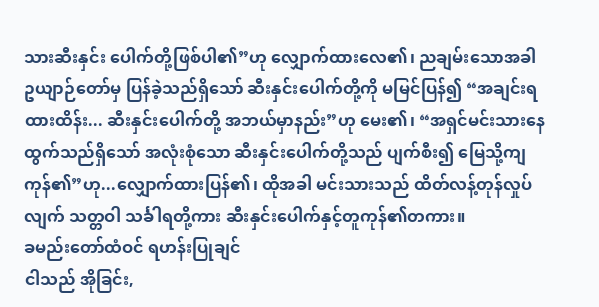သားဆီးနှင်း ပေါက်တို့ဖြစ်ပါ၏”ဟု လျှောက်ထားလေ၏၊ ညချမ်းသောအခါ ဥယျာဉ်တော်မှ ပြန်ခဲ့သည်ရှိသော် ဆီးနှင်းပေါက်တို့ကို မမြင်ပြန်၍ “အချင်းရထားထိန်း... ဆီးနှင်းပေါက်တို့ အဘယ်မှာနည်း”ဟု မေး၏၊ “အရှင်မင်းသားနေ ထွက်သည်ရှိသော် အလုံးစုံသော ဆီးနှင်းပေါက်တို့သည် ပျက်စီး၍ မြေသို့ကျကုန်၏”ဟု...လျှောက်ထားပြန်၏၊ ထိုအခါ မင်းသားသည် ထိတ်လန့်တုန်လှုပ်လျက် သတ္တဝါ သင်္ခါရတို့ကား ဆီးနှင်းပေါက်နှင့်တူကုန်၏တကား။
ခမည်းတော်ထံဝင် ရဟန်းပြုချင်
ငါသည် အိုခြင်း,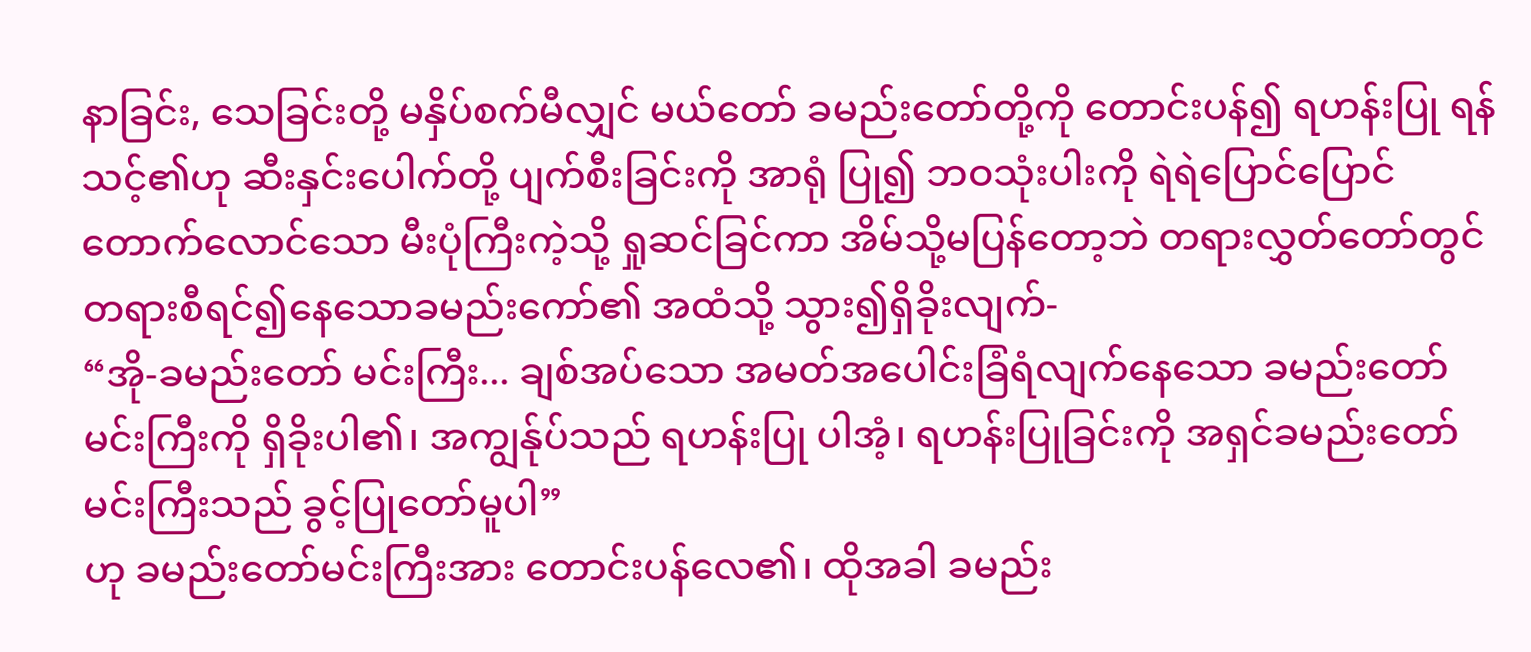နာခြင်း, သေခြင်းတို့ မနှိပ်စက်မီလျှင် မယ်တော် ခမည်းတော်တို့ကို တောင်းပန်၍ ရဟန်းပြု ရန်သင့်၏ဟု ဆီးနှင်းပေါက်တို့ ပျက်စီးခြင်းကို အာရုံ ပြု၍ ဘဝသုံးပါးကို ရဲရဲပြောင်ပြောင် တောက်လောင်သော မီးပုံကြီးကဲ့သို့ ရှုဆင်ခြင်ကာ အိမ်သို့မပြန်တော့ဘဲ တရားလွှတ်တော်တွင် တရားစီရင်၍နေသောခမည်းကော်၏ အထံသို့ သွား၍ရှိခိုးလျက်-
“အို-ခမည်းတော် မင်းကြီး... ချစ်အပ်သော အမတ်အပေါင်းခြံရံလျက်နေသော ခမည်းတော် မင်းကြီးကို ရှိခိုးပါ၏၊ အကျွန်ုပ်သည် ရဟန်းပြု ပါအံ့၊ ရဟန်းပြုခြင်းကို အရှင်ခမည်းတော် မင်းကြီးသည် ခွင့်ပြုတော်မူပါ”
ဟု ခမည်းတော်မင်းကြီးအား တောင်းပန်လေ၏၊ ထိုအခါ ခမည်း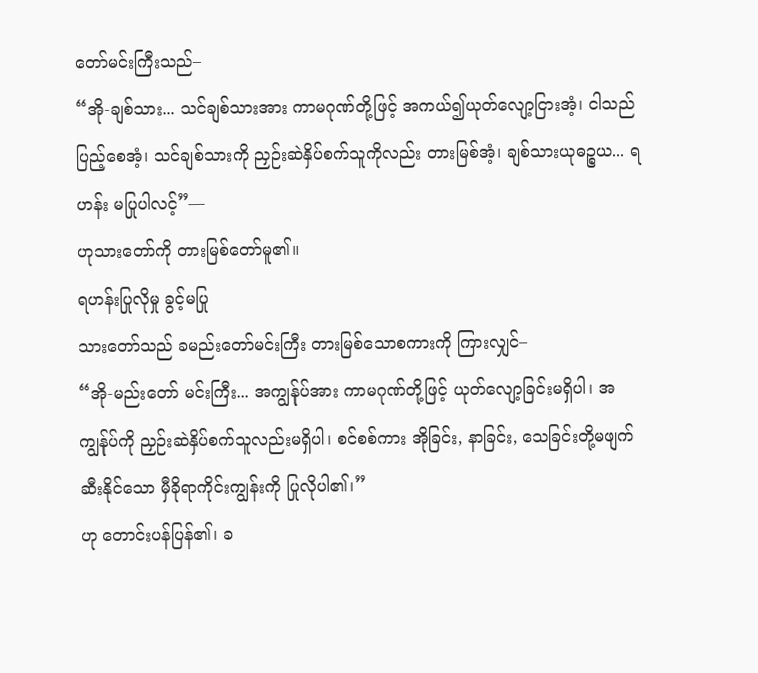တော်မင်းကြီးသည်–
“အို-ချစ်သား... သင်ချစ်သားအား ကာမဂုဏ်တို့ဖြင့် အကယ်၍ယုတ်လျော့ငြားအံ့၊ ငါသည် ပြည့်စေအံ့၊ သင်ချစ်သားကို ညှဉ်းဆဲနှိပ်စက်သူကိုလည်း တားမြစ်အံ့၊ ချစ်သားယုဓဉ္စယ... ရဟန်း မပြုပါလင့်”—
ဟုသားတော်ကို တားမြစ်တော်မူ၏။
ရဟန်းပြုလိုမှု ခွင့်မပြု
သားတော်သည် ခမည်းတော်မင်းကြီး တားမြစ်သောစကားကို ကြားလျှင်–
“အို-မည်းတော် မင်းကြီး... အကျွန်ုပ်အား ကာမဂုဏ်တို့ဖြင့် ယုတ်လျော့ခြင်းမရှိပါ၊ အကျွန်ုပ်ကို ညှဉ်းဆဲနှိပ်စက်သူလည်းမရှိပါ၊ စင်စစ်ကား အိုခြင်း, နာခြင်း, သေခြင်းတို့မဖျက်ဆီးနိုင်သော မှီခိုရာကိုင်းကျွန်းကို ပြုလိုပါ၏၊”
ဟု တောင်းပန်ပြန်၏၊ ခ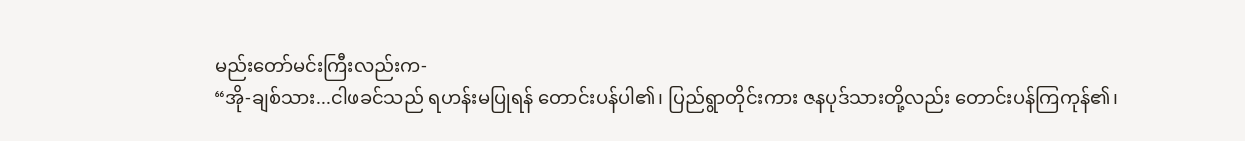မည်းတော်မင်းကြီးလည်းက-
“အို-ချစ်သား...ငါဖခင်သည် ရဟန်းမပြုရန် တောင်းပန်ပါ၏၊ ပြည်ရွာတိုင်းကား ဇနပုဒ်သားတို့လည်း တောင်းပန်ကြကုန်၏၊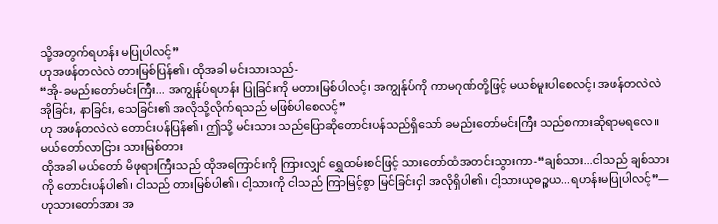သို့အတွက်ရဟန်း မပြုပါလင့်”
ဟုအဖန်တလဲလဲ တားမြစ်ပြန်၏၊ ထိုအခါ မင်းသားသည်-
“အို-ခမည်းတော်မင်းကြီး... အကျွန်ုပ်ရဟန်း ပြုခြင်းကို မတားမြစ်ပါလင့်၊ အကျွန်ုပ်ကို ကာမဂုဏ်တို့ဖြင့် မယစ်မူးပါစေလင့်၊ အဖန်တလဲလဲ အိုခြင်း, နာခြင်း, သေခြင်း၏ အလိုသို့လိုက်ရသည် မဖြစ်ပါစေလင့်”
ဟု အဖန်တလဲလဲ တောင်းပန်ပြန်၏၊ ဤသို့ မင်းသား သည်ပြောဆိုတောင်းပန်သည်ရှိသော် ခမည်းတော်မင်းကြီး သည်စကားဆိုရာမရလေ။
မယ်တော်လာငြား သားမြစ်တား
ထိုအခါ မယ်တော် မိဖုရားကြီးသည် ထိုအကြောင်းကို ကြားလျှင် ရွှေထမ်းစင်ဖြင့် သားတော်ထံအတင်းသွားကာ-“ချစ်သား...ငါသည် ချစ်သားကို တောင်းပန်ပါ၏၊ ငါသည် တားမြစ်ပါ၏၊ ငါ့သားကို ငါသည် ကြာမြင့်စွာ မြင်ခြင်းငှါ အလိုရှိပါ၏၊ ငါ့သားယုဓဉ္စယ...ရဟန်းမပြုပါလင့်”—
ဟုသားတော်အား အ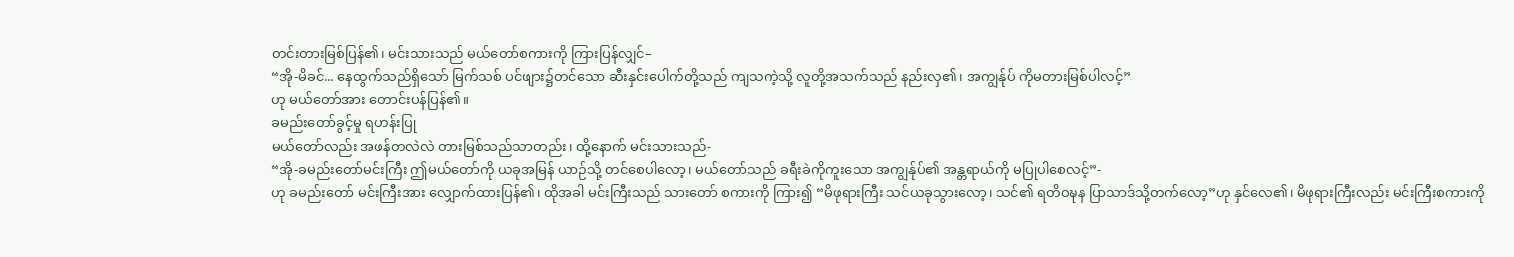တင်းတားမြစ်ပြန်၏၊ မင်းသားသည် မယ်တော်စကားကို ကြားပြန်လျှင်–
“အို-မိခင်... နေထွက်သည်ရှိသော် မြက်သစ် ပင်ဖျား၌တင်သော ဆီးနှင်းပေါက်တို့သည် ကျသကဲ့သို့ လူတို့အသက်သည် နည်းလှ၏၊ အကျွန်ုပ် ကိုမတားမြစ်ပါလင့်”
ဟု မယ်တော်အား တောင်းပန်ပြန်၏။
ခမည်းတော်ခွင့်မှု ရဟန်းပြု
မယ်တော်လည်း အဖန်တလဲလဲ တားမြစ်သည်သာတည်း၊ ထို့နောက် မင်းသားသည်-
“အို-ခမည်းတော်မင်းကြီး ဤမယ်တော်ကို ယခုအမြန် ယာဉ်သို့ တင်စေပါလော့၊ မယ်တော်သည် ခရီးခဲကိုကူးသော အကျွန်ုပ်၏ အန္တရာယ်ကို မပြုပါစေလင့်”-
ဟု ခမည်းတော် မင်းကြီးအား လျှောက်ထားပြန်၏၊ ထိုအခါ မင်းကြီးသည် သားတော် စကားကို ကြား၍ “မိဖုရားကြီး သင်ယခုသွားလော့၊ သင်၏ ရတိဝဍ္ဎန ပြာသာဒ်သို့တက်လော့”ဟု နှင်လေ၏၊ မိဖုရားကြီးလည်း မင်းကြီးစကားကို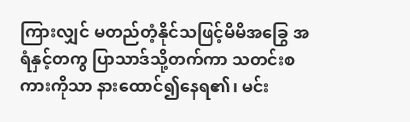ကြားလျှင် မတည်တံ့နိုင်သဖြင့်မိမိအခြွေ အရံနှင့်တကွ ပြာသာဒ်သို့တက်ကာ သတင်းစကားကိုသာ နားထောင်၍နေရ၏၊ မင်း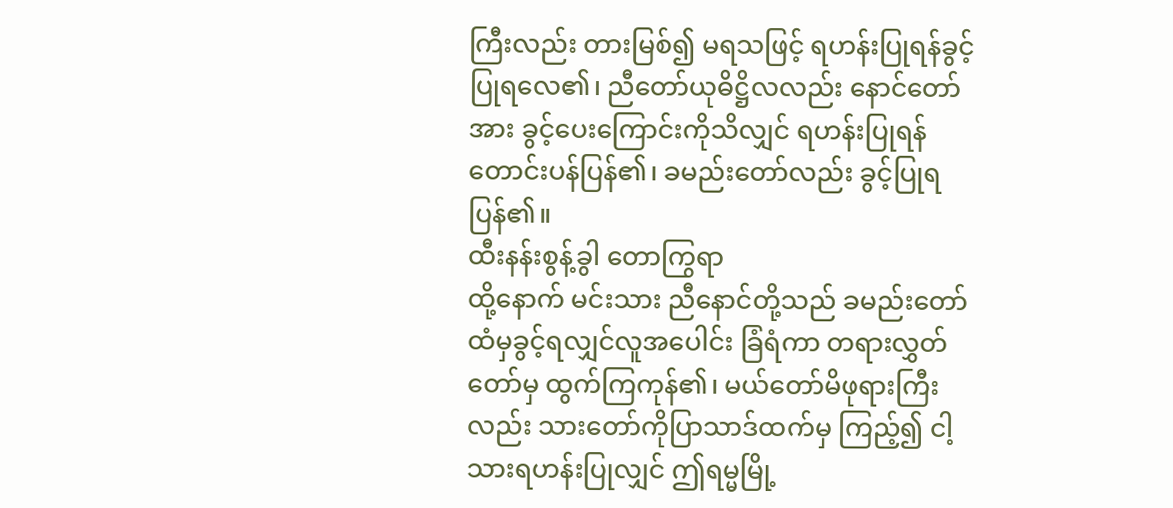ကြီးလည်း တားမြစ်၍ မရသဖြင့် ရဟန်းပြုရန်ခွင့်ပြုရလေ၏၊ ညီတော်ယုဓိဋ္ဌိလလည်း နောင်တော်အား ခွင့်ပေးကြောင်းကိုသိလျှင် ရဟန်းပြုရန် တောင်းပန်ပြန်၏၊ ခမည်းတော်လည်း ခွင့်ပြုရပြန်၏။
ထီးနန်းစွန့်ခွါ တောကြွရာ
ထို့နောက် မင်းသား ညီနောင်တို့သည် ခမည်းတော်ထံမှခွင့်ရလျှင်လူအပေါင်း ခြံရံကာ တရားလွှတ်တော်မှ ထွက်ကြကုန်၏၊ မယ်တော်မိဖုရားကြီးလည်း သားတော်ကိုပြာသာဒ်ထက်မှ ကြည့်၍ ငါ့သားရဟန်းပြုလျှင် ဤရမ္မမြို့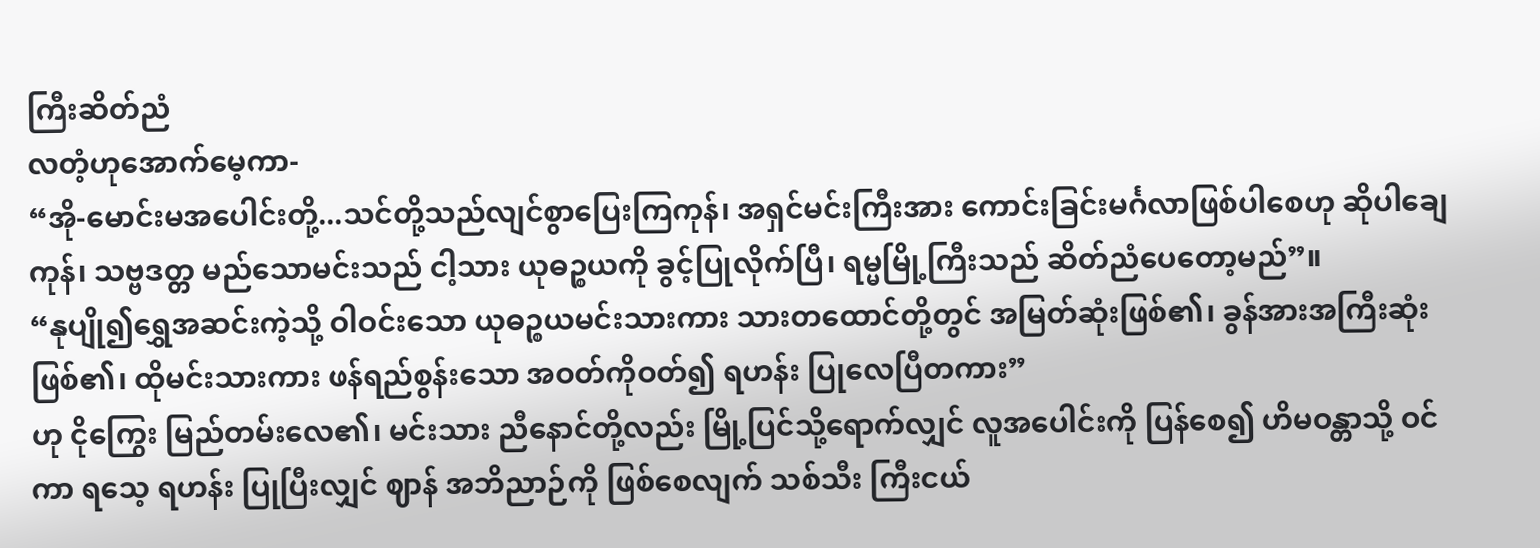ကြီးဆိတ်ညံ
လတံ့ဟုအောက်မေ့ကာ-
“အို-မောင်းမအပေါင်းတို့...သင်တို့သည်လျင်စွာပြေးကြကုန်၊ အရှင်မင်းကြီးအား ကောင်းခြင်းမင်္ဂလာဖြစ်ပါစေဟု ဆိုပါချေကုန်၊ သဗ္ဗဒတ္တ မည်သောမင်းသည် ငါ့သား ယုဓဉ္စယကို ခွင့်ပြုလိုက်ပြီ၊ ရမ္မမြို့ကြီးသည် ဆိတ်ညံပေတော့မည်”။
“နုပျို၍ရွှေအဆင်းကဲ့သို့ ဝါဝင်းသော ယုဓဉ္စယမင်းသားကား သားတထောင်တို့တွင် အမြတ်ဆုံးဖြစ်၏၊ ခွန်အားအကြီးဆုံးဖြစ်၏၊ ထိုမင်းသားကား ဖန်ရည်စွန်းသော အဝတ်ကိုဝတ်၍ ရဟန်း ပြုလေပြီတကား”
ဟု ငိုကြွေး မြည်တမ်းလေ၏၊ မင်းသား ညီနောင်တို့လည်း မြို့ပြင်သို့ရောက်လျှင် လူအပေါင်းကို ပြန်စေ၍ ဟိမဝန္တာသို့ ဝင်ကာ ရသေ့ ရဟန်း ပြုပြီးလျှင် ဈာန် အဘိညာဉ်ကို ဖြစ်စေလျက် သစ်သီး ကြီးငယ်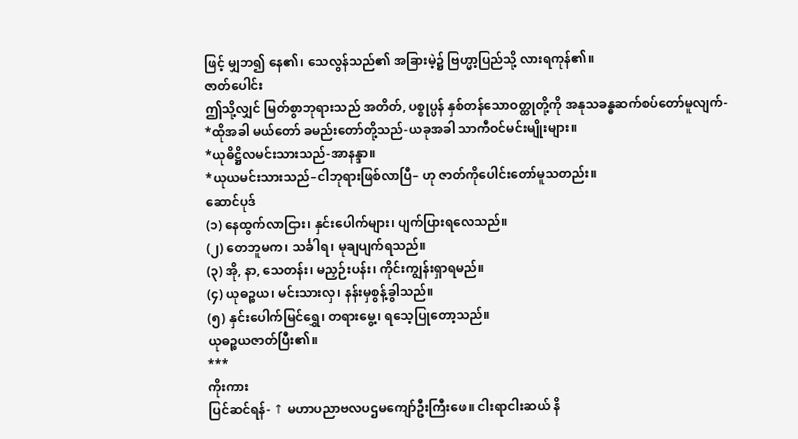ဖြင့် မျှဘ၍ နေ၏၊ သေလွန်သည်၏ အခြားမဲ့၌ ဗြဟ္မာ့ပြည်သို့ လားရကုန်၏။
ဇာတ်ပေါင်း
ဤသို့လျှင် မြတ်စွာဘုရားသည် အတိတ်, ပစ္စုပ္ပန် နှစ်တန်သောဝတ္ထုတို့ကို အနုသခန္ဓဆက်စပ်တော်မူလျက်-
*ထိုအခါ မယ်တော် ခမည်းတော်တို့သည်-ယခုအခါ သာကီဝင်မင်းမျိုးများ။
*ယုဓိဋ္ဌိလမင်းသားသည်-အာနန္ဒာ။
*ယုယမင်းသားသည်–ငါဘုရားဖြစ်လာပြီ– ဟု ဇာတ်ကိုပေါင်းတော်မူသတည်း။
ဆောင်ပုဒ်
(၁) နေထွက်လာငြား၊ နှင်းပေါက်များ၊ ပျက်ပြားရလေသည်။
(၂) တေဘူမက၊ သင်္ခါရ၊ မုချပျက်ရသည်။
(၃) အို, နာ, သေတန်း၊ မညှဉ်းပန်း၊ ကိုင်းကျွန်းရှာရမည်။
(၄) ယုဓဉ္စယ၊ မင်းသားလှ၊ နန်းမှစွန့်ခွါသည်။
(၅) နှင်းပေါက်မြင်ရွှေ၊ တရားမွေ့၊ ရသေ့ပြုတော့သည်။
ယုဓဉ္စယဇာတ်ပြီး၏။
***
ကိုးကား
ပြင်ဆင်ရန်- ↑ မဟာပညာဗလပဌမကျော်ဦးကြီးဖေ။ ငါးရာငါးဆယ် နိ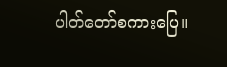ပါတ်တော်စကားပြေ။